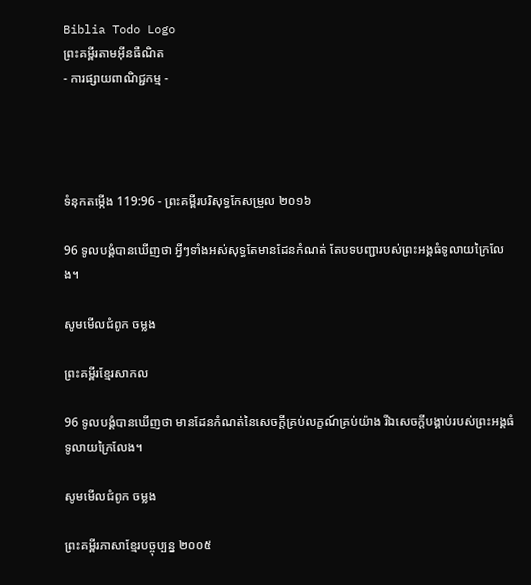Biblia Todo Logo
ព្រះគម្ពីរតាមអ៊ីនធឺណិត
- ការផ្សាយពាណិជ្ជកម្ម -




ទំនុកតម្កើង 119:96 - ព្រះគម្ពីរបរិសុទ្ធកែសម្រួល ២០១៦

96 ទូល‌បង្គំបានឃើញថា អ្វីៗទាំងអស់សុទ្ធតែមានដែនកំណត់ តែបទ‌បញ្ជារបស់ព្រះ‌អង្គធំទូលាយក្រៃលែង។

សូមមើលជំពូក ចម្លង

ព្រះគម្ពីរខ្មែរសាកល

96 ទូលបង្គំបានឃើញថា មានដែនកំណត់នៃសេចក្ដីគ្រប់លក្ខណ៍គ្រប់យ៉ាង រីឯសេចក្ដីបង្គាប់របស់ព្រះអង្គធំទូលាយក្រៃលែង។

សូមមើលជំពូក ចម្លង

ព្រះគម្ពីរភាសាខ្មែរបច្ចុប្បន្ន ២០០៥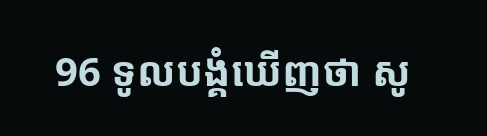96 ទូលបង្គំឃើញថា សូ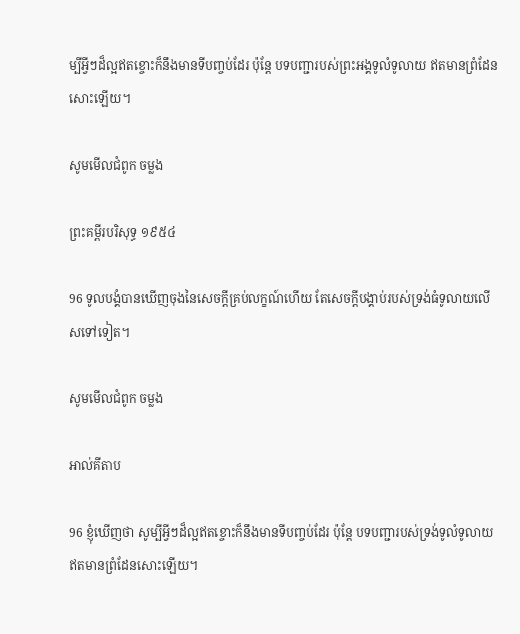ម្បីអ្វីៗដ៏ល្អឥតខ្ចោះក៏នឹងមានទីបញ្ចប់ដែរ ប៉ុន្តែ បទ‌បញ្ជារបស់ព្រះអង្គទូលំ‌ទូលាយ ឥតមានព្រំ‌ដែនសោះឡើយ។

សូមមើលជំពូក ចម្លង

ព្រះគម្ពីរបរិសុទ្ធ ១៩៥៤

96 ទូលបង្គំបានឃើញចុងនៃសេចក្ដីគ្រប់លក្ខណ៍ហើយ តែសេចក្ដីបង្គាប់របស់ទ្រង់ធំទូលាយលើសទៅទៀត។

សូមមើលជំពូក ចម្លង

អាល់គីតាប

96 ខ្ញុំឃើញថា សូម្បីអ្វីៗដ៏ល្អឥតខ្ចោះក៏នឹងមានទីបញ្ចប់ដែរ ប៉ុន្តែ បទបញ្ជារបស់ទ្រង់ទូលំ‌ទូលាយ ឥតមានព្រំ‌ដែនសោះឡើយ។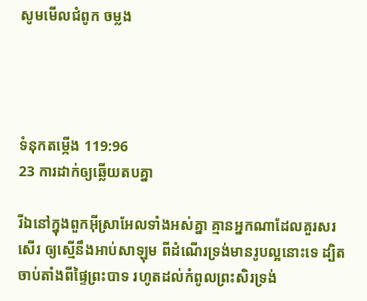សូមមើលជំពូក ចម្លង




ទំនុកតម្កើង 119:96
23 ការដាក់ឲ្យឆ្លើយតបគ្នា

រីឯនៅក្នុងពួកអ៊ីស្រា‌អែលទាំងអស់គ្នា គ្មានអ្នកណាដែលគួរសរសើរ ឲ្យស្មើនឹងអាប់សា‌ឡុម ពីដំណើរទ្រង់មានរូបល្អនោះទេ ដ្បិតចាប់តាំងពីផ្ទៃព្រះ‌បាទ រហូតដល់កំពូលព្រះ‌សិរទ្រង់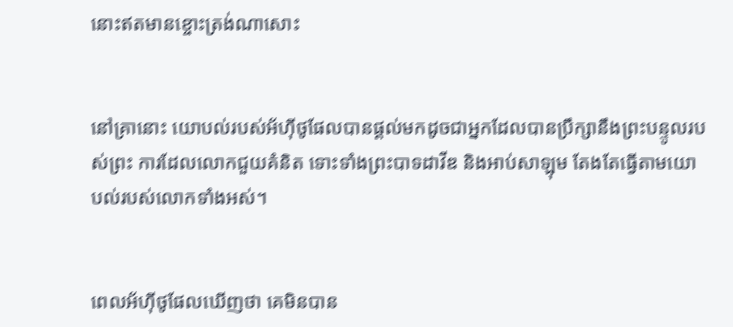នោះឥតមានខ្ចោះត្រង់ណាសោះ


នៅគ្រានោះ យោបល់របស់អ័ហ៊ី‌ថូផែលបានផ្ដល់មកដូចជាអ្នកដែលបានប្រឹក្សានឹងព្រះបន្ទូលរបស់ព្រះ ការដែលលោកជួយគំនិត ទោះទាំងព្រះបាទដាវីឌ និងអាប់សា‌ឡុម តែងតែធ្វើតាមយោបល់របស់លោកទាំងអស់។


ពេលអ័ហ៊ី‌ថូផែលឃើញថា គេមិនបាន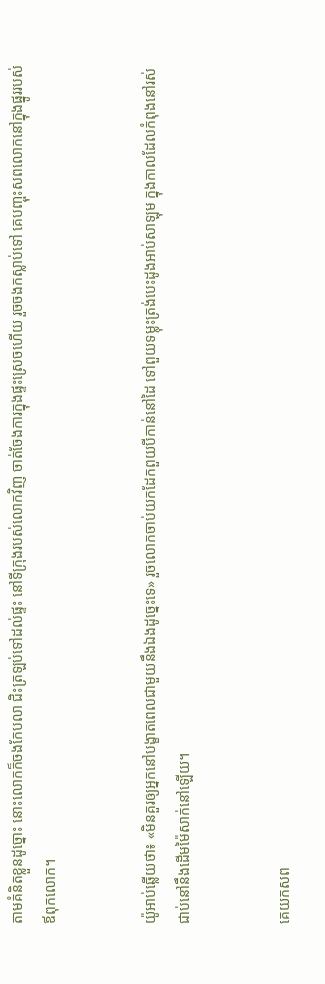តាមគំនិតខ្លួនដូច្នោះ នោះលោកក៏ចងកែបលា ជិះត្រឡប់ទៅដល់ផ្ទះ នៅទីក្រុងរបស់លោកវិញ ចាត់‌ចែងការក្នុងផ្ទះស្រេចហើយ រួចចងកស្លាប់ទៅ គេបញ្ចុះសពលោកនៅក្នុងផ្នូររបស់ឪពុកលោក។


យ៉ូអាប់ឆ្លើយថា៖ «មិនគួរឲ្យអ្នកនៅបង្ខាតពេលជា‌មួយនឹងឯងដូច្នេះទេ» រួចលោកចាប់យកដែកពួយបីកាន់នៅដៃ ទៅពួយទម្លុះត្រង់បេះដូងអាប់សា‌ឡុម ក្នុងកាលដែលកំពុងនៅរស់ ជាប់នៅនឹងដើមម៉ៃសាក់នៅឡើយ។


គេយកសព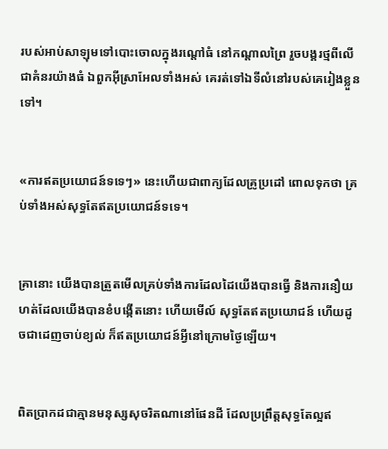របស់អាប់សា‌ឡុមទៅបោះចោលក្នុងរណ្តៅធំ នៅកណ្ដាលព្រៃ រួចបង្គរថ្មពីលើជាគំនរយ៉ាងធំ ឯពួកអ៊ីស្រា‌អែលទាំងអស់ គេរត់ទៅឯទីលំ‌នៅរបស់គេរៀងខ្លួនទៅ។


«ការឥតប្រយោជន៍ទទេៗ» នេះហើយជាពាក្យដែលគ្រូប្រដៅ ពោលទុកថា គ្រប់ទាំងអស់សុទ្ធតែឥតប្រយោជន៍ទទេ។


គ្រានោះ យើងបានត្រួតមើលគ្រប់ទាំងការដែលដៃយើងបានធ្វើ និងការនឿយហត់ដែលយើងបានខំបង្កើតនោះ ហើយមើល៍ សុទ្ធតែឥតប្រយោជន៍ ហើយដូចជាដេញចាប់ខ្យល់ ក៏ឥតប្រយោជន៍អ្វីនៅក្រោមថ្ងៃឡើយ។


ពិតប្រាកដជាគ្មានមនុស្សសុចរិតណានៅផែនដី ដែលប្រព្រឹត្តសុទ្ធតែល្អឥ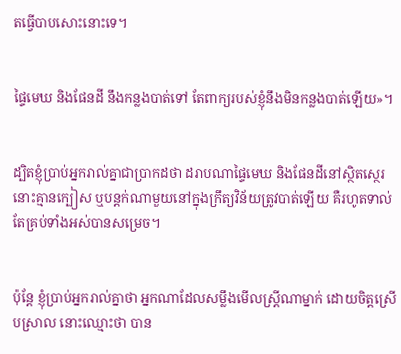តធ្វើបាបសោះនោះទេ។


ផ្ទៃមេឃ និងផែនដី នឹងកន្លងបាត់ទៅ តែពាក្យរបស់ខ្ញុំនឹងមិនកន្លងបាត់ឡើយ»។


ដ្បិតខ្ញុំប្រាប់អ្នករាល់គ្នាជាប្រាកដថា ដរាបណាផ្ទៃមេឃ និងផែនដីនៅស្ថិត‌ស្ថេរ នោះគ្មានក្បៀស ឬបន្តក់ណាមួយនៅក្នុងក្រឹត្យ‌វិន័យត្រូវបាត់ឡើយ គឺរហូតទាល់តែគ្រប់ទាំងអស់បានសម្រេច។


ប៉ុន្តែ ខ្ញុំប្រាប់អ្នករាល់គ្នាថា អ្នកណាដែលសម្លឹងមើលស្ត្រីណាម្នាក់ ដោយចិត្តស្រើប‌ស្រាល នោះឈ្មោះថា បាន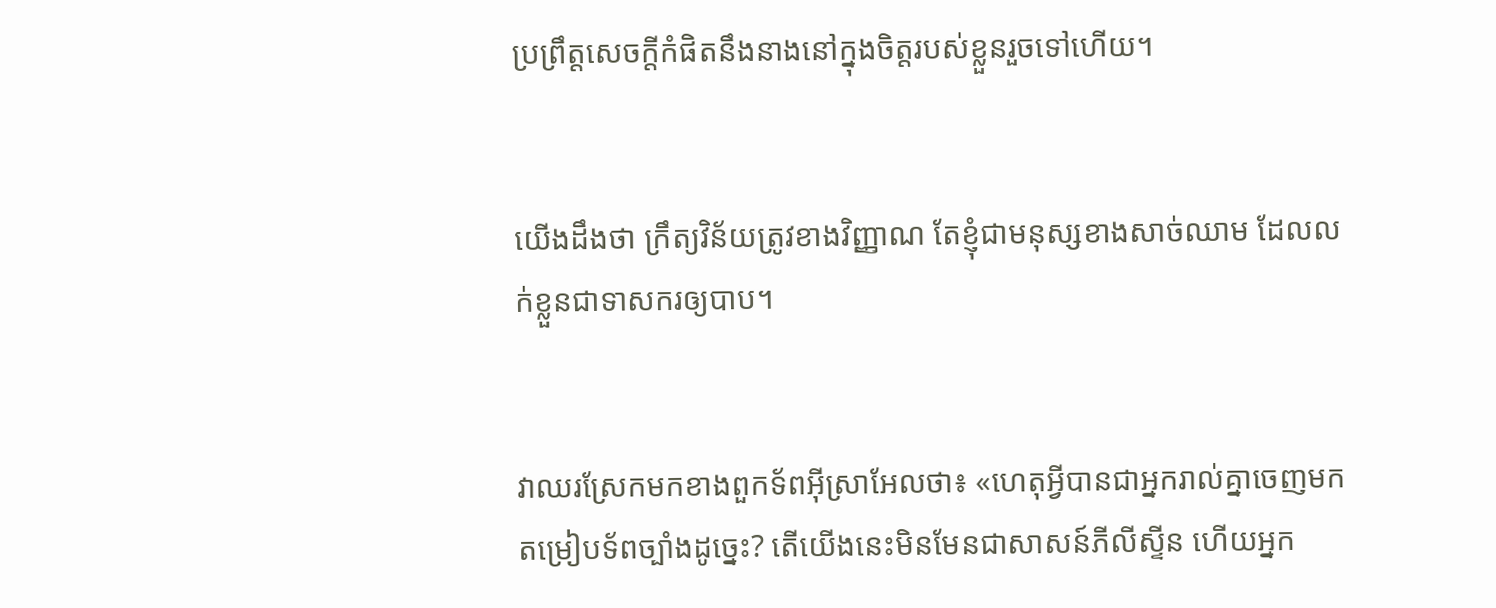ប្រព្រឹត្តសេចក្តីកំផិតនឹងនាងនៅក្នុងចិត្តរបស់ខ្លួនរួចទៅហើយ។


យើងដឹងថា ក្រឹត្យ‌វិន័យត្រូវខាងវិញ្ញាណ តែខ្ញុំជាមនុស្សខាងសាច់ឈាម ដែលលក់ខ្លួនជាទាសករឲ្យបាប។


វាឈរស្រែកមកខាងពួកទ័ពអ៊ីស្រា‌អែលថា៖ «ហេតុអ្វីបានជាអ្នករាល់គ្នាចេញមកតម្រៀបទ័ពច្បាំងដូច្នេះ? តើយើងនេះមិនមែនជាសាសន៍ភីលី‌ស្ទីន ហើយអ្នក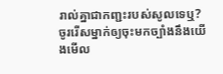រាល់គ្នាជាកញ្ជះរបស់សូលទេឬ? ចូររើសម្នាក់ឲ្យចុះមកច្បាំងនឹងយើងមើល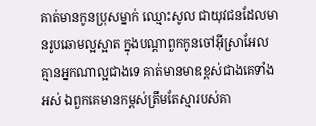គាត់មានកូនប្រុសម្នាក់ ឈ្មោះសូល ជាយុវជនដែលមានរូប‌ឆោមល្អស្អាត ក្នុងបណ្ដាពួកកូនចៅអ៊ីស្រា‌អែល គ្មានអ្នកណាល្អជាងទេ គាត់មានមាឌខ្ពស់ជាងគេទាំងអស់ ឯពួកគេមានកម្ពស់ត្រឹមតែស្មារបស់គា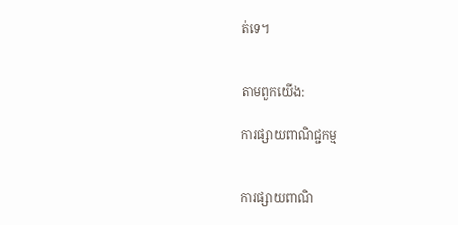ត់ទេ។


តាមពួកយើង:

ការផ្សាយពាណិជ្ជកម្ម


ការផ្សាយពាណិ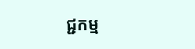ជ្ជកម្ម